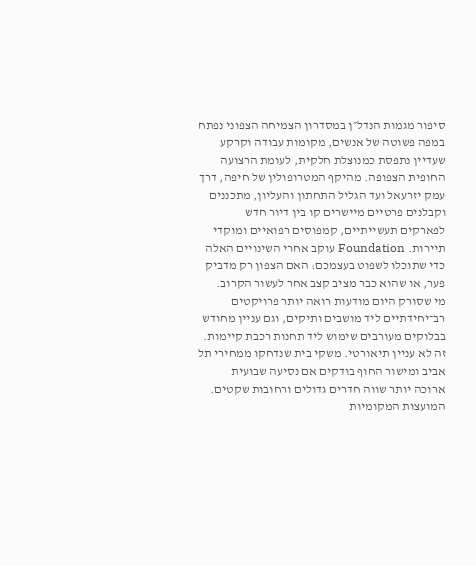סיפור מגמות הנדל״ן במסדרון הצמיחה הצפוני נפתח במפה פשוטה של אנשים, מקומות עבודה וקרקע שעדיין נתפסת כמנוצלת חלקית, לעומת הרצועה החופית הצפופה. מהיקף המטרופולין של חיפה, דרך עמק יזרעאל ועד הגליל התחתון והעליון, מתכננים וקבלנים פרטיים מיישרים קו בין דיור חדש לפארקים תעשייתיים, קמפוסים רפואיים ומוקדי תיירות. Foundation עוקב אחרי השינויים האלה כדי שתוכלו לשפוט בעצמכם: האם הצפון רק מדביק פער, או שהוא כבר מציב קצב אחר לעשור הקרוב.
מי שסורק היום מודעות רואה יותר פרויקטים רב־יחידתיים ליד מושבים ותיקים, וגם עניין מחודש בבלוקים מעורבים שימוש ליד תחנות רכבת קיימות. זה לא עניין תיאורטי. משקי בית שנדחקו ממחירי תל אביב ומישור החוף בודקים אם נסיעה שבועית ארוכה יותר שווה חדרים גדולים ורחובות שקטים. המועצות המקומיות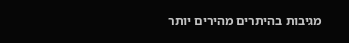מגיבות בהיתרים מהירים יותר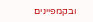ובקמפיינים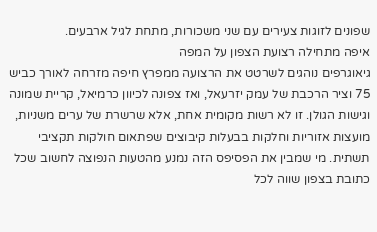שפונים לזוגות צעירים עם שני משכורות, מתחת לגיל ארבעים.
איפה מתחילה רצועת הצפון על המפה
גיאוגרפים נוהגים לשרטט את הרצועה ממפרץ חיפה מזרחה לאורך כביש 75 וציר הרכבת של עמק יזרעאל, ואז צפונה לכיוון כרמיאל, קריית שמונה וגישות הגולן. זו לא רשות מקומית אחת, אלא שרשרת של ערים משניות, מועצות אזוריות וחלקות בבעלות קיבוצים שפתאום חולקות תקציבי תשתית. מי שמבין את הפסיפס הזה נמנע מהטעות הנפוצה לחשוב שכל כתובת בצפון שווה לכל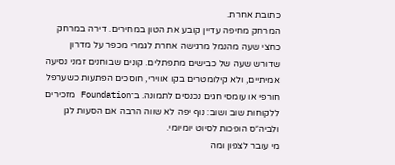כתובת אחרת.
המרחק מחיפה עדיין קובע את הטון במחירים. דירה במרחק כחצי שעה מהנמל מרגישה אחרת לגמרי מכפר על מדרון שדורש שעה של כבישים מתפתלים. קונים שבוחנים זמני נסיעה אמיתיים, ולא קילומטרים בקו אווירי, חוסכים הפתעות כשערפל חורפי או עומסי חגים נכנסים לתמונה. ב־Foundation מזכירים ללקוחות שוב ושוב: נוף יפה לא שווה הרבה אם הסעות לגן ולביה״ס הופכות לסיוט יומיומי.
מי עובר לצפון ומה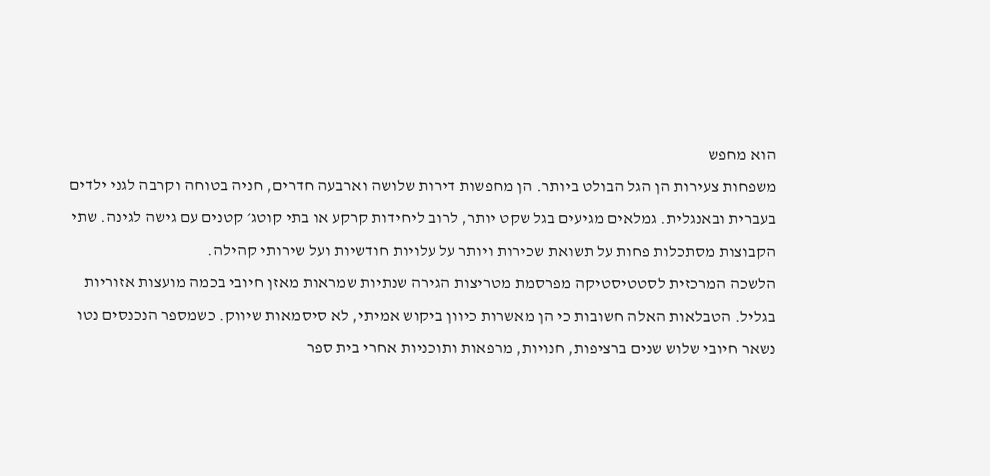הוא מחפש
משפחות צעירות הן הגל הבולט ביותר. הן מחפשות דירות שלושה וארבעה חדרים, חניה בטוחה וקרבה לגני ילדים בעברית ובאנגלית. גמלאים מגיעים בגל שקט יותר, לרוב ליחידות קרקע או בתי קוטג׳ קטנים עם גישה לגינה. שתי הקבוצות מסתכלות פחות על תשואת שכירות ויותר על עלויות חודשיות ועל שירותי קהילה.
הלשכה המרכזית לסטטיסטיקה מפרסמת מטריצות הגירה שנתיות שמראות מאזן חיובי בכמה מועצות אזוריות בגליל. הטבלאות האלה חשובות כי הן מאשרות כיוון ביקוש אמיתי, לא סיסמאות שיווק. כשמספר הנכנסים נטו נשאר חיובי שלוש שנים ברציפות, חנויות, מרפאות ותוכניות אחרי בית ספר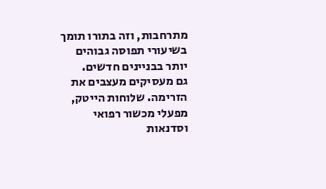מתרחבות, וזה בתורו תומך בשיעורי תפוסה גבוהים יותר בבניינים חדשים.
גם מעסיקים מעצבים את הזרימה. שלוחות הייטק, מפעלי מכשור רפואי וסדנאות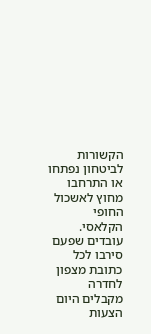הקשורות לביטחון נפתחו או התרחבו מחוץ לאשכול החופי הקלאסי. עובדים שפעם סירבו לכל כתובת מצפון לחדרה מקבלים היום הצעות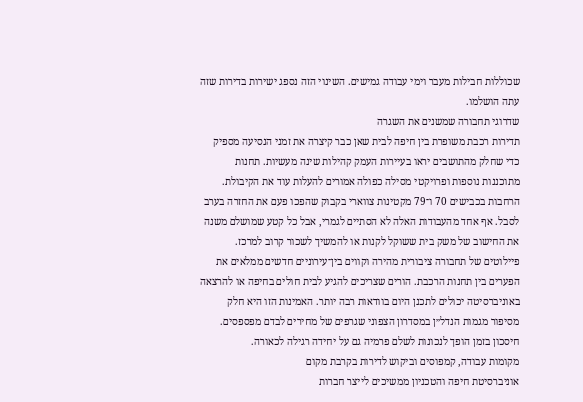שכוללות חבילות מעבר וימי עבודה גמישים. השינוי הזה נספג ישירות בדירות שזה עתה הושלמו.
שדרוגי תחבורה שמשנים את השגרה
תדירות רכבת משופרת בין חיפה לבית שאן כבר קיצרה את זמני הנסיעה מספיק כדי שחלק מהתושבים יראו בעיירות העמק קהילות שינה מעשיות. תחנות מתוכננות נוספות ופרויקטי מסילה כפולה אמורים להעלות עוד את הקיבולת. הרחבות בכבישים 70 ו־79 מקטינות צווארי בקבוק שהפכו פעם את החזרה בערב לסבל. אף אחד מהעבודות האלה לא הסתיים לגמרי, אבל כל קטע שמושלם משנה את החישוב של משק בית ששוקל לקנות או להמשיך לשכור קרוב למרכז.
פיילוטים של תחבורה ציבורית מהירה וקווים בין־עירוניים חדשים ממלאים את הפערים בין תחנות הרכבת. הורים שצריכים להגיע לבית חולים בחיפה או להרצאה באוניברסיטה יכולים לתכנן היום בוודאות רבה יותר. האמינות הזו היא חלק מסיפור מגמות הנדל״ן במסדרון הצפוני שגרפים של מחירים לבדם מפספסים. חיסכון בזמן הופך לנכונות לשלם פרמיה גם על יחידה רגילה לכאורה.
מקומות עבודה, קמפוסים וביקוש לדירות בקרבת מקום
אוניברסיטת חיפה והטכניון ממשיכים לייצר חברות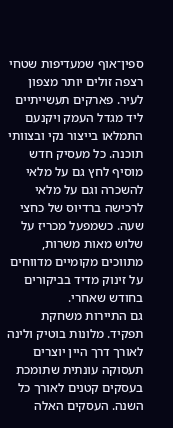ספין־אוף שמעדיפות שטחי רצפה זולים יותר מצפון לעיר. פארקים תעשייתיים ליד מגדל העמק ויקנעם התמלאו בייצור נקי ובצוותי תוכנה. כל מעסיק חדש מוסיף לחץ גם על מלאי להשכרה וגם על מלאי לרכישה ברדיוס של כחצי שעה. כשמפעל מכריז על שלוש מאות משרות, מתווכים מקומיים מדווחים על זינוק מדיד בביקורים בחודש שאחרי.
גם התיירות משחקת תפקיד. מלונות בוטיק ולינה לאורך דרך היין יוצרים תעסוקה עונתית שתומכת בעסקים קטנים לאורך כל השנה. העסקים האלה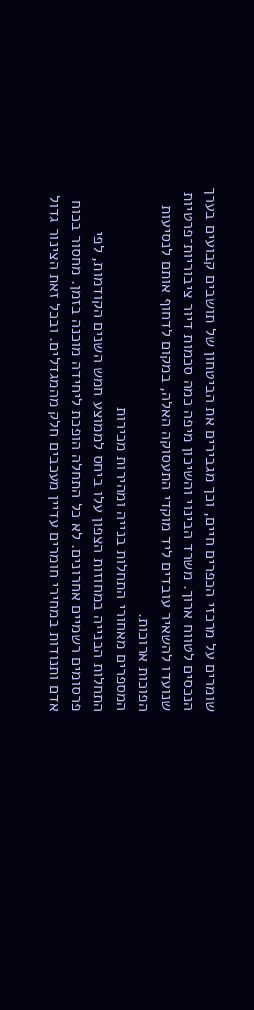שומרים על מרכזי הכפרים חיים, וכך מגבירים את הביטחון של תושבים קבועים בערך הנכסים לטווח ארוך. משרד הבינוי והשיכון מיפה כמה סכמות דיור ציבוריות־פרטיות שנועדו להשאיר עובדים ליד מוקדי התעסוקה האלה, במקום לדחוף אותם לנסיעות הפוכות ארוכות.
המספרים מאחורי התחלות בנייה ומהירות מכירות
התחלות הבנייה במחוזות הצפון עלו ביחס לממוצע חמש השנים הקודמות, לפי פרסומים רשמיים אחרונים. לא כל התחלה הופכת ליחידה מוכנה בזמן. מחסור בכוח אדם ותנודות במחירי חומרים עדיין מעכבים חלק מהמגדלים. ובכל זאת הצינור גדול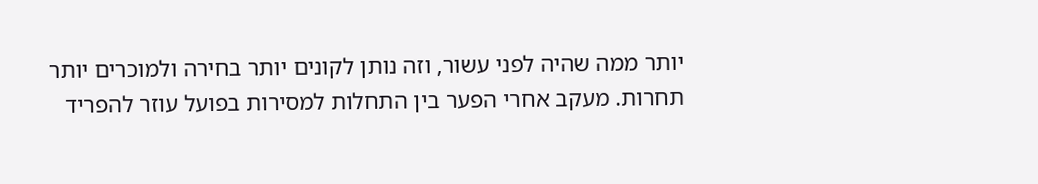יותר ממה שהיה לפני עשור, וזה נותן לקונים יותר בחירה ולמוכרים יותר תחרות. מעקב אחרי הפער בין התחלות למסירות בפועל עוזר להפריד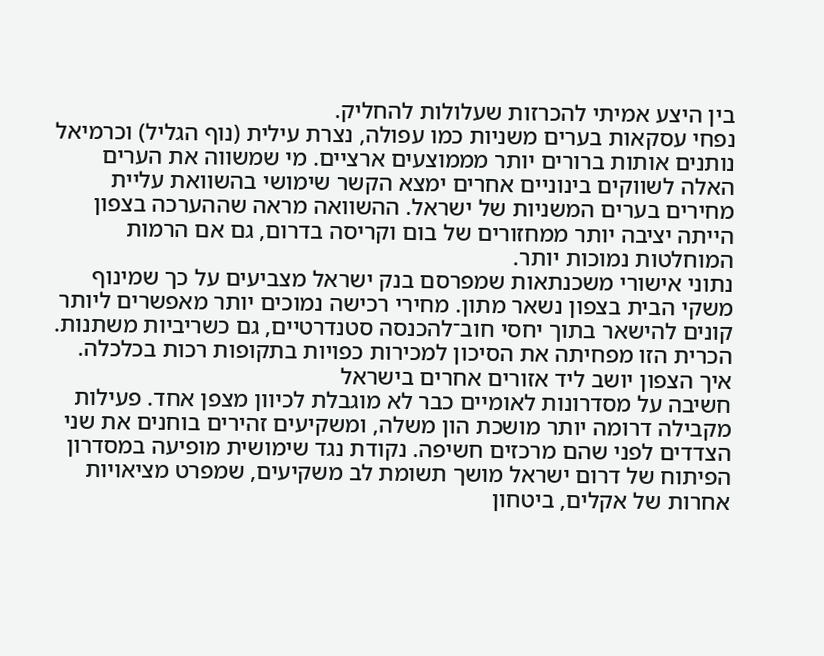בין היצע אמיתי להכרזות שעלולות להחליק.
נפחי עסקאות בערים משניות כמו עפולה, נצרת עילית (נוף הגליל) וכרמיאל נותנים אותות ברורים יותר מממוצעים ארציים. מי שמשווה את הערים האלה לשווקים בינוניים אחרים ימצא הקשר שימושי בהשוואת עליית מחירים בערים המשניות של ישראל. ההשוואה מראה שההערכה בצפון הייתה יציבה יותר ממחזורים של בום וקריסה בדרום, גם אם הרמות המוחלטות נמוכות יותר.
נתוני אישורי משכנתאות שמפרסם בנק ישראל מצביעים על כך שמינוף משקי הבית בצפון נשאר מתון. מחירי רכישה נמוכים יותר מאפשרים ליותר קונים להישאר בתוך יחסי חוב־להכנסה סטנדרטיים, גם כשריביות משתנות. הכרית הזו מפחיתה את הסיכון למכירות כפויות בתקופות רכות בכלכלה.
איך הצפון יושב ליד אזורים אחרים בישראל
חשיבה על מסדרונות לאומיים כבר לא מוגבלת לכיוון מצפן אחד. פעילות מקבילה דרומה יותר מושכת הון משלה, ומשקיעים זהירים בוחנים את שני הצדדים לפני שהם מרכזים חשיפה. נקודת נגד שימושית מופיעה במסדרון הפיתוח של דרום ישראל מושך תשומת לב משקיעים, שמפרט מציאויות אחרות של אקלים, ביטחון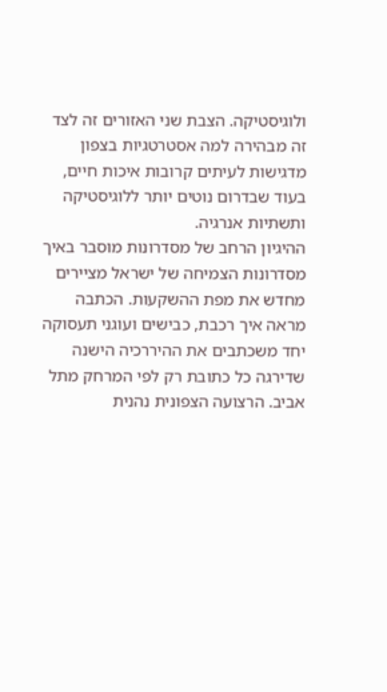ולוגיסטיקה. הצבת שני האזורים זה לצד זה מבהירה למה אסטרטגיות בצפון מדגישות לעיתים קרובות איכות חיים, בעוד שבדרום נוטים יותר ללוגיסטיקה ותשתיות אנרגיה.
ההיגיון הרחב של מסדרונות מוסבר באיך מסדרונות הצמיחה של ישראל מציירים מחדש את מפת ההשקעות. הכתבה מראה איך רכבת, כבישים ועוגני תעסוקה יחד משכתבים את ההיררכיה הישנה שדירגה כל כתובת רק לפי המרחק מתל אביב. הרצועה הצפונית נהנית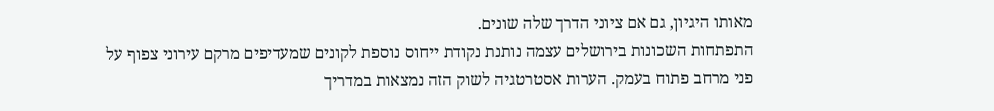מאותו היגיון, גם אם ציוני הדרך שלה שונים.
התפתחות השכונות בירושלים עצמה נותנת נקודת ייחוס נוספת לקונים שמעדיפים מרקם עירוני צפוף על פני מרחב פתוח בעמק. הערות אסטרטגיה לשוק הזה נמצאות במדריך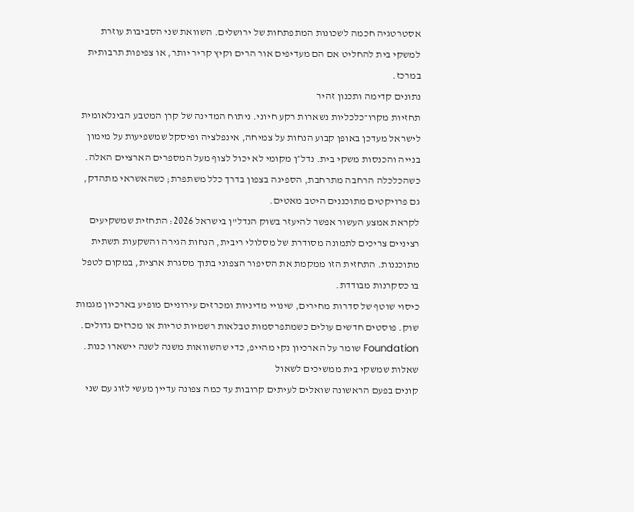אסטרטגיה חכמה לשכונות המתפתחות של ירושלים. השוואת שני הסביבות עוזרת למשקי בית להחליט אם הם מעדיפים אור הרים וקיץ קריר יותר, או צפיפות תרבותית במרכז.
נתונים קדימה ותכנון זהיר
תחזיות מקרו־כלכליות נשארות רקע חיוני. ניתוח המדינה של קרן המטבע הבינלאומית לישראל מעדכן באופן קבוע הנחות על צמיחה, אינפלציה ופיסקל שמשפיעות על מימון בנייה והכנסות משקי בית. נדל״ן מקומי לא יכול לצוף מעל המספרים הארציים האלה. כשהכלכלה הרחבה מתרחבת, הספיגה בצפון בדרך כלל משתפרת; כשהאשראי מתהדק, גם פרויקטים מתוכננים היטב מאטים.
לקראת אמצע העשור אפשר להיעזר בשוק הנדל"ן בישראל 2026: התחזית שמשקיעים רציניים צריכים לתמונה מסודרת של מסלולי ריבית, הנחות הגירה והשקעות תשתית מתוכננות. התחזית הזו ממקמת את הסיפור הצפוני בתוך מסגרת ארצית, במקום לטפל בו כסקרנות מבודדת.
כיסוי שוטף של סדרות מחירים, שינויי מדיניות ומכרזים עירוניים מופיע בארכיון מגמות שוק. פוסטים חדשים עולים כשמתפרסמות טבלאות רשמיות טריות או מכרזים גדולים. Foundation שומר על הארכיון נקי מהייפ, כדי שהשוואות משנה לשנה יישארו כנות.
שאלות שמשקי בית ממשיכים לשאול
קונים בפעם הראשונה שואלים לעיתים קרובות עד כמה צפונה עדיין מעשי לזוג עם שני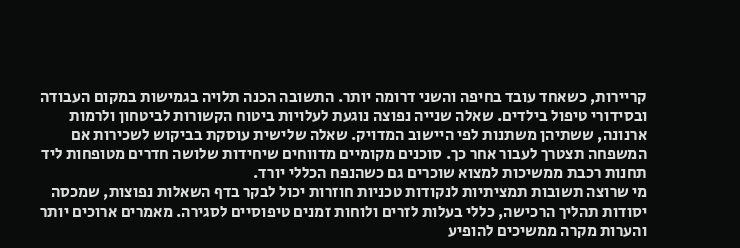קריירות, כשאחד עובד בחיפה והשני דרומה יותר. התשובה הכנה תלויה בגמישות במקום העבודה ובסידורי טיפול בילדים. שאלה שנייה נפוצה נוגעת לעלויות ביטוח הקשורות לביטחון ולרמות ארנונה, ששתיהן משתנות לפי היישוב המדויק. שאלה שלישית עוסקת בביקוש לשכירות אם המשפחה תצטרך לעבור אחר כך. סוכנים מקומיים מדווחים שיחידות שלושה חדרים מטופחות ליד תחנות רכבת ממשיכות למצוא שוכרים גם כשהנפח הכללי יורד.
מי שרוצה תשובות תמציתיות לנקודות טכניות חוזרות יכול לבקר בדף השאלות נפוצות, שמכסה יסודות תהליך הרכישה, כללי בעלות לזרים ולוחות זמנים טיפוסיים לסגירה. מאמרים ארוכים יותר והערות מקרה ממשיכים להופיע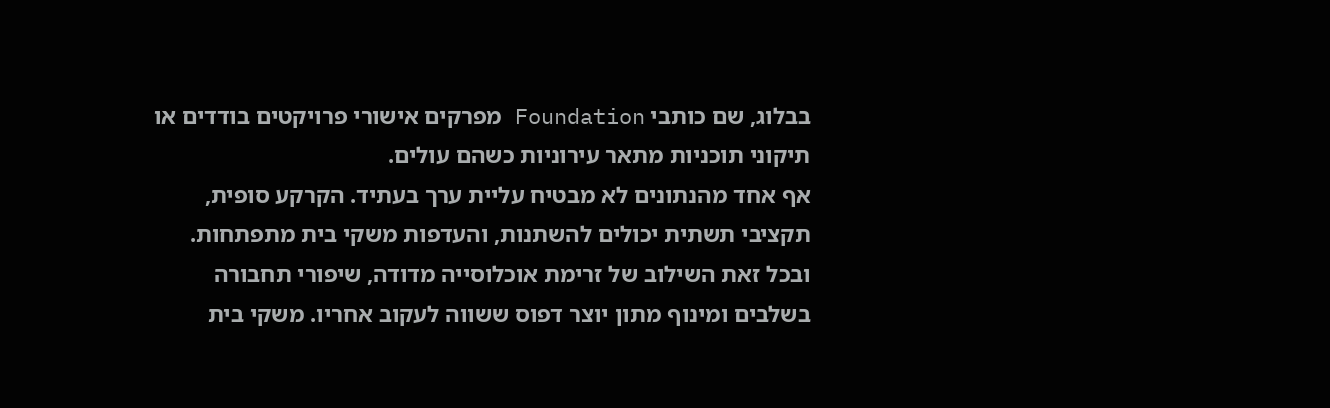בבלוג, שם כותבי Foundation מפרקים אישורי פרויקטים בודדים או תיקוני תוכניות מתאר עירוניות כשהם עולים.
אף אחד מהנתונים לא מבטיח עליית ערך בעתיד. הקרקע סופית, תקציבי תשתית יכולים להשתנות, והעדפות משקי בית מתפתחות. ובכל זאת השילוב של זרימת אוכלוסייה מדודה, שיפורי תחבורה בשלבים ומינוף מתון יוצר דפוס ששווה לעקוב אחריו. משקי בית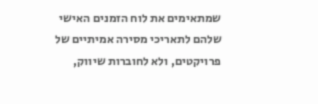שמתאימים את לוח הזמנים האישי שלהם לתאריכי מסירה אמיתיים של פרויקטים, ולא לחוברות שיווק,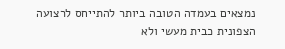נמצאים בעמדה הטובה ביותר להתייחס לרצועה הצפונית כבית מעשי ולא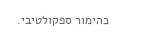כהימור ספקולטיבי.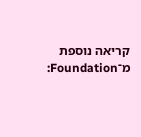קריאה נוספת מ־Foundation: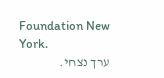Foundation New York.
ערך נצחי.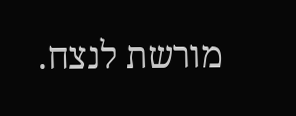מורשת לנצח.